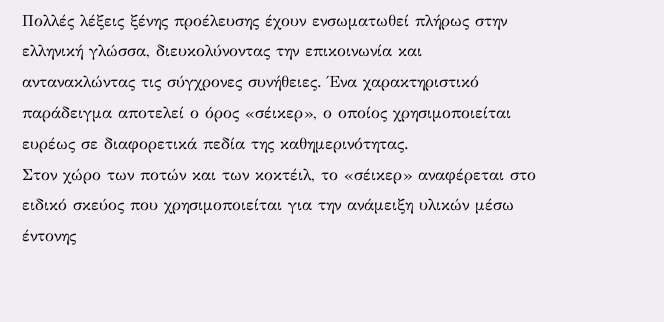Πολλές λέξεις ξένης προέλευσης έχουν ενσωματωθεί πλήρως στην ελληνική γλώσσα, διευκολύνοντας την επικοινωνία και αντανακλώντας τις σύγχρονες συνήθειες. Ένα χαρακτηριστικό παράδειγμα αποτελεί ο όρος «σέικερ», ο οποίος χρησιμοποιείται ευρέως σε διαφορετικά πεδία της καθημερινότητας.
Στον χώρο των ποτών και των κοκτέιλ, το «σέικερ» αναφέρεται στο ειδικό σκεύος που χρησιμοποιείται για την ανάμειξη υλικών μέσω έντονης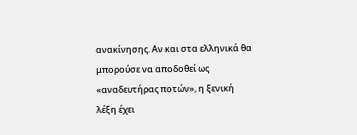ανακίνησης. Αν και στα ελληνικά θα μπορούσε να αποδοθεί ως «αναδευτήρας ποτών», η ξενική λέξη έχει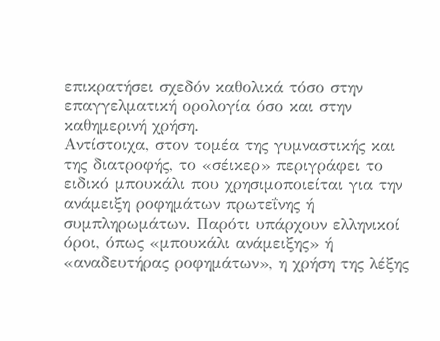επικρατήσει σχεδόν καθολικά τόσο στην επαγγελματική ορολογία όσο και στην καθημερινή χρήση.
Αντίστοιχα, στον τομέα της γυμναστικής και της διατροφής, το «σέικερ» περιγράφει το ειδικό μπουκάλι που χρησιμοποιείται για την ανάμειξη ροφημάτων πρωτεΐνης ή συμπληρωμάτων. Παρότι υπάρχουν ελληνικοί όροι, όπως «μπουκάλι ανάμειξης» ή «αναδευτήρας ροφημάτων», η χρήση της λέξης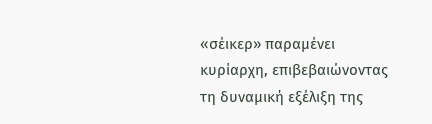«σέικερ» παραμένει κυρίαρχη, επιβεβαιώνοντας τη δυναμική εξέλιξη της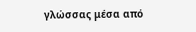γλώσσας μέσα από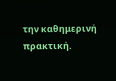την καθημερινή πρακτική.